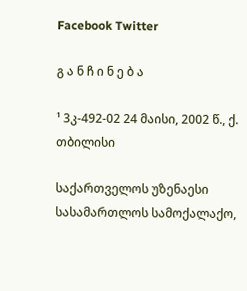Facebook Twitter

გ ა ნ ჩ ი ნ ე ბ ა

¹ 3კ-492-02 24 მაისი, 2002 წ., ქ. თბილისი

საქართველოს უზენაესი სასამართლოს სამოქალაქო,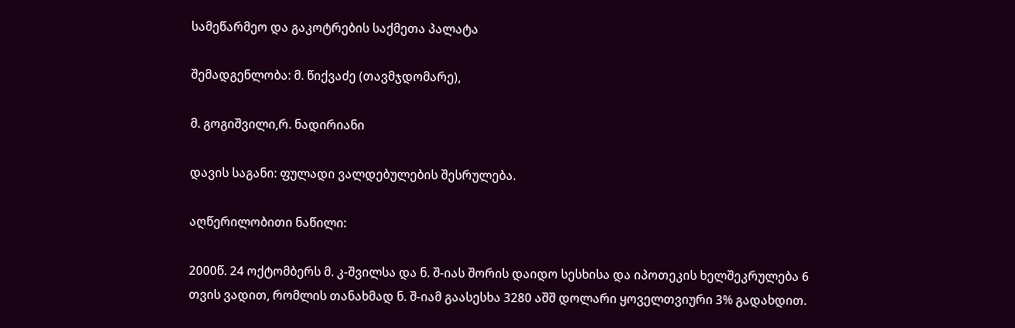სამეწარმეო და გაკოტრების საქმეთა პალატა

შემადგენლობა: მ. წიქვაძე (თავმჯდომარე),

მ. გოგიშვილი,რ. ნადირიანი

დავის საგანი: ფულადი ვალდებულების შესრულება.

აღწერილობითი ნაწილი:

2000წ. 24 ოქტომბერს მ. კ-შვილსა და ნ. შ-იას შორის დაიდო სესხისა და იპოთეკის ხელშეკრულება 6 თვის ვადით, რომლის თანახმად ნ. შ-იამ გაასესხა 3280 აშშ დოლარი ყოველთვიური 3% გადახდით.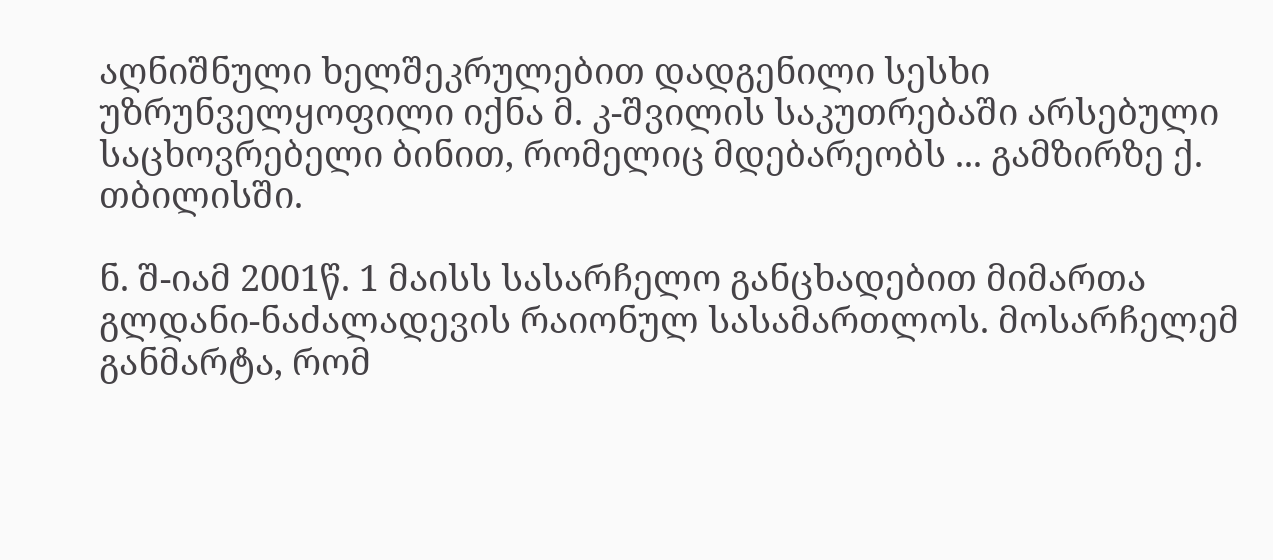აღნიშნული ხელშეკრულებით დადგენილი სესხი უზრუნველყოფილი იქნა მ. კ-შვილის საკუთრებაში არსებული საცხოვრებელი ბინით, რომელიც მდებარეობს ... გამზირზე ქ. თბილისში.

ნ. შ-იამ 2001წ. 1 მაისს სასარჩელო განცხადებით მიმართა გლდანი-ნაძალადევის რაიონულ სასამართლოს. მოსარჩელემ განმარტა, რომ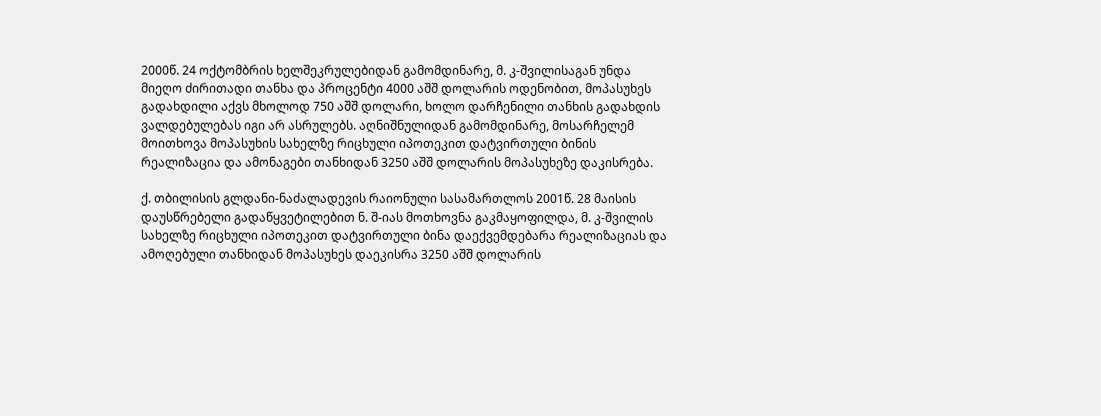2000წ. 24 ოქტომბრის ხელშეკრულებიდან გამომდინარე, მ. კ-შვილისაგან უნდა მიეღო ძირითადი თანხა და პროცენტი 4000 აშშ დოლარის ოდენობით, მოპასუხეს გადახდილი აქვს მხოლოდ 750 აშშ დოლარი, ხოლო დარჩენილი თანხის გადახდის ვალდებულებას იგი არ ასრულებს. აღნიშნულიდან გამომდინარე, მოსარჩელემ მოითხოვა მოპასუხის სახელზე რიცხული იპოთეკით დატვირთული ბინის რეალიზაცია და ამონაგები თანხიდან 3250 აშშ დოლარის მოპასუხეზე დაკისრება.

ქ. თბილისის გლდანი-ნაძალადევის რაიონული სასამართლოს 2001წ. 28 მაისის დაუსწრებელი გადაწყვეტილებით ნ. შ-იას მოთხოვნა გაკმაყოფილდა, მ. კ-შვილის სახელზე რიცხული იპოთეკით დატვირთული ბინა დაექვემდებარა რეალიზაციას და ამოღებული თანხიდან მოპასუხეს დაეკისრა 3250 აშშ დოლარის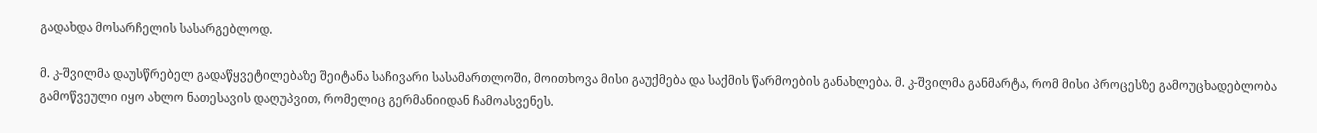გადახდა მოსარჩელის სასარგებლოდ.

მ. კ-შვილმა დაუსწრებელ გადაწყვეტილებაზე შეიტანა საჩივარი სასამართლოში, მოითხოვა მისი გაუქმება და საქმის წარმოების განახლება. მ. კ-შვილმა განმარტა, რომ მისი პროცესზე გამოუცხადებლობა გამოწვეული იყო ახლო ნათესავის დაღუპვით, რომელიც გერმანიიდან ჩამოასვენეს.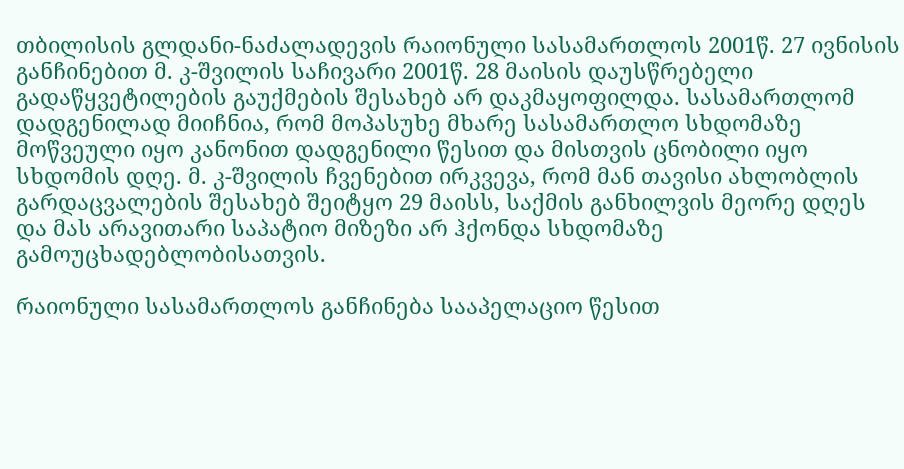თბილისის გლდანი-ნაძალადევის რაიონული სასამართლოს 2001წ. 27 ივნისის განჩინებით მ. კ-შვილის საჩივარი 2001წ. 28 მაისის დაუსწრებელი გადაწყვეტილების გაუქმების შესახებ არ დაკმაყოფილდა. სასამართლომ დადგენილად მიიჩნია, რომ მოპასუხე მხარე სასამართლო სხდომაზე მოწვეული იყო კანონით დადგენილი წესით და მისთვის ცნობილი იყო სხდომის დღე. მ. კ-შვილის ჩვენებით ირკვევა, რომ მან თავისი ახლობლის გარდაცვალების შესახებ შეიტყო 29 მაისს, საქმის განხილვის მეორე დღეს და მას არავითარი საპატიო მიზეზი არ ჰქონდა სხდომაზე გამოუცხადებლობისათვის.

რაიონული სასამართლოს განჩინება სააპელაციო წესით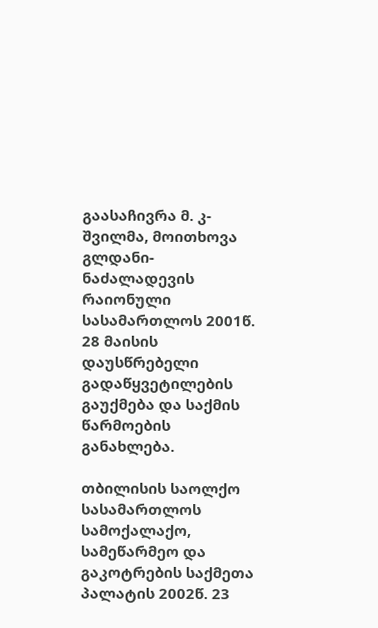გაასაჩივრა მ. კ-შვილმა, მოითხოვა გლდანი-ნაძალადევის რაიონული სასამართლოს 2001წ. 28 მაისის დაუსწრებელი გადაწყვეტილების გაუქმება და საქმის წარმოების განახლება.

თბილისის საოლქო სასამართლოს სამოქალაქო, სამეწარმეო და გაკოტრების საქმეთა პალატის 2002წ. 23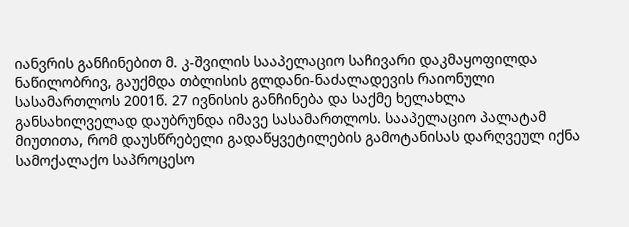იანვრის განჩინებით მ. კ-შვილის სააპელაციო საჩივარი დაკმაყოფილდა ნაწილობრივ, გაუქმდა თბლისის გლდანი-ნაძალადევის რაიონული სასამართლოს 2001წ. 27 ივნისის განჩინება და საქმე ხელახლა განსახილველად დაუბრუნდა იმავე სასამართლოს. სააპელაციო პალატამ მიუთითა, რომ დაუსწრებელი გადაწყვეტილების გამოტანისას დარღვეულ იქნა სამოქალაქო საპროცესო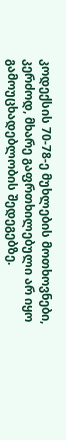კოდექსის 70-78-ე მუხლების მოთხოვნები, კერძოდ, მხარე გაფრთხილებული არ იყო გამოუცხადებლობის შედეგებზე.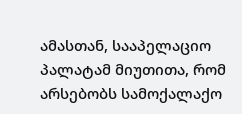ამასთან, სააპელაციო პალატამ მიუთითა, რომ არსებობს სამოქალაქო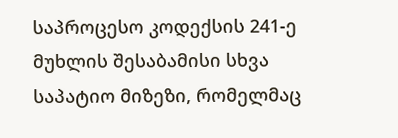საპროცესო კოდექსის 241-ე მუხლის შესაბამისი სხვა საპატიო მიზეზი, რომელმაც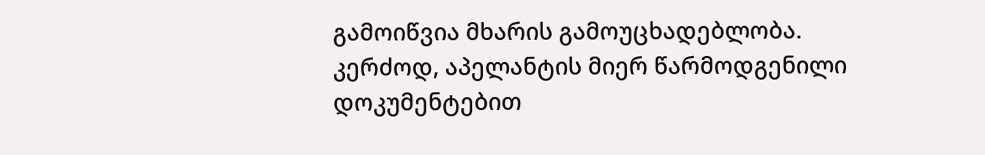გამოიწვია მხარის გამოუცხადებლობა. კერძოდ, აპელანტის მიერ წარმოდგენილი დოკუმენტებით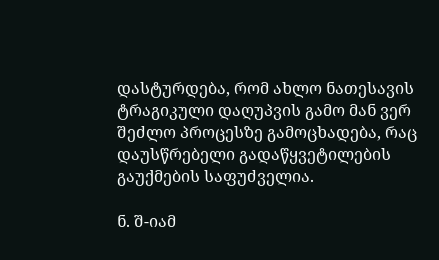დასტურდება, რომ ახლო ნათესავის ტრაგიკული დაღუპვის გამო მან ვერ შეძლო პროცესზე გამოცხადება, რაც დაუსწრებელი გადაწყვეტილების გაუქმების საფუძველია.

ნ. შ-იამ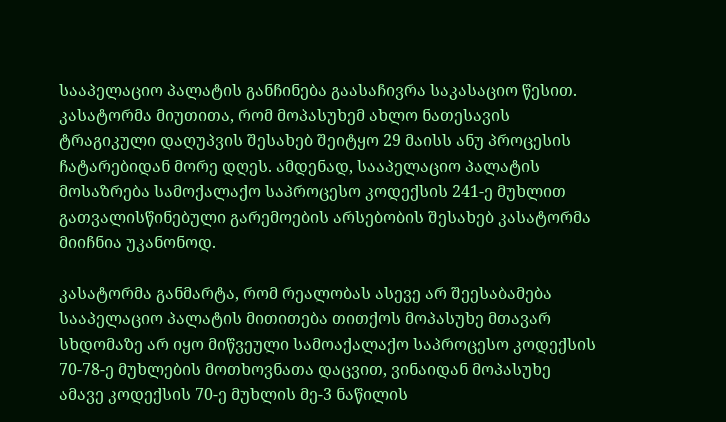სააპელაციო პალატის განჩინება გაასაჩივრა საკასაციო წესით. კასატორმა მიუთითა, რომ მოპასუხემ ახლო ნათესავის ტრაგიკული დაღუპვის შესახებ შეიტყო 29 მაისს ანუ პროცესის ჩატარებიდან მორე დღეს. ამდენად, სააპელაციო პალატის მოსაზრება სამოქალაქო საპროცესო კოდექსის 241-ე მუხლით გათვალისწინებული გარემოების არსებობის შესახებ კასატორმა მიიჩნია უკანონოდ.

კასატორმა განმარტა, რომ რეალობას ასევე არ შეესაბამება სააპელაციო პალატის მითითება თითქოს მოპასუხე მთავარ სხდომაზე არ იყო მიწვეული სამოაქალაქო საპროცესო კოდექსის 70-78-ე მუხლების მოთხოვნათა დაცვით, ვინაიდან მოპასუხე ამავე კოდექსის 70-ე მუხლის მე-3 ნაწილის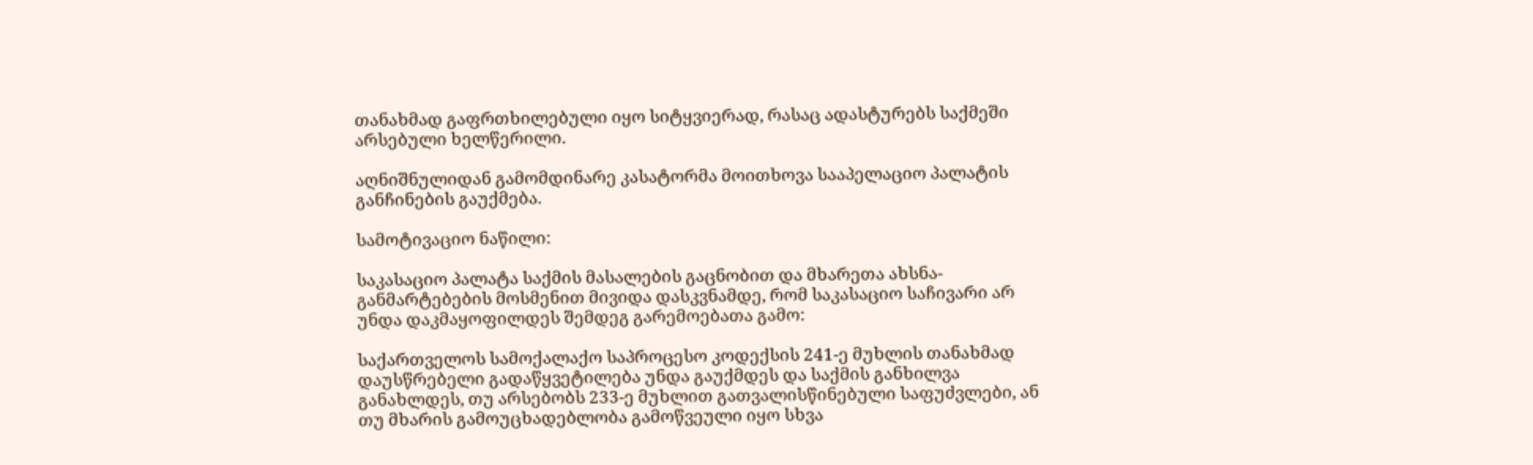თანახმად გაფრთხილებული იყო სიტყვიერად, რასაც ადასტურებს საქმეში არსებული ხელწერილი.

აღნიშნულიდან გამომდინარე კასატორმა მოითხოვა სააპელაციო პალატის განჩინების გაუქმება.

სამოტივაციო ნაწილი:

საკასაციო პალატა საქმის მასალების გაცნობით და მხარეთა ახსნა-განმარტებების მოსმენით მივიდა დასკვნამდე, რომ საკასაციო საჩივარი არ უნდა დაკმაყოფილდეს შემდეგ გარემოებათა გამო:

საქართველოს სამოქალაქო საპროცესო კოდექსის 241-ე მუხლის თანახმად დაუსწრებელი გადაწყვეტილება უნდა გაუქმდეს და საქმის განხილვა განახლდეს, თუ არსებობს 233-ე მუხლით გათვალისწინებული საფუძვლები, ან თუ მხარის გამოუცხადებლობა გამოწვეული იყო სხვა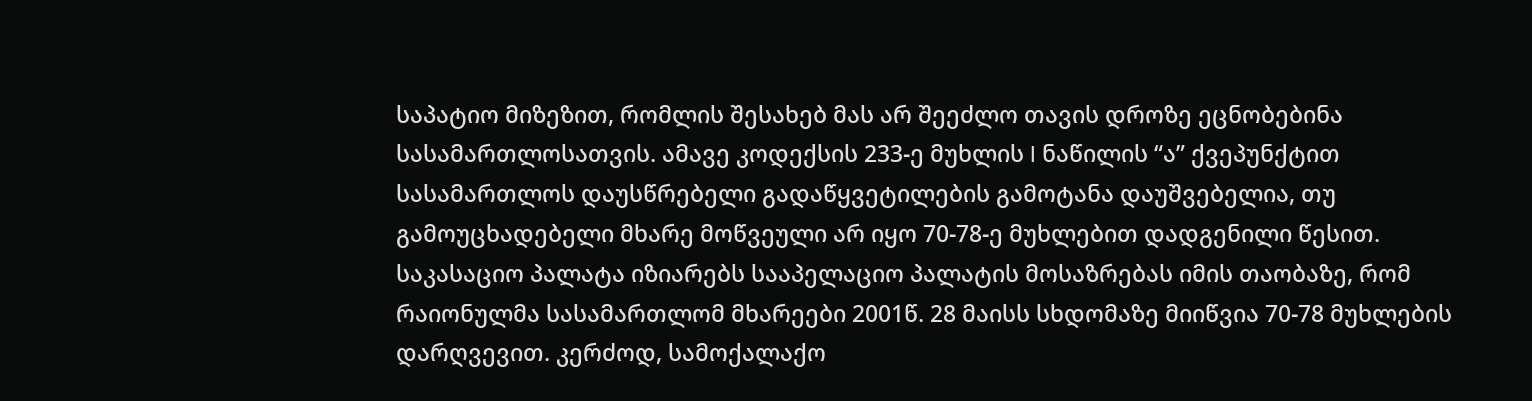საპატიო მიზეზით, რომლის შესახებ მას არ შეეძლო თავის დროზე ეცნობებინა სასამართლოსათვის. ამავე კოდექსის 233-ე მუხლის I ნაწილის “ა” ქვეპუნქტით სასამართლოს დაუსწრებელი გადაწყვეტილების გამოტანა დაუშვებელია, თუ გამოუცხადებელი მხარე მოწვეული არ იყო 70-78-ე მუხლებით დადგენილი წესით. საკასაციო პალატა იზიარებს სააპელაციო პალატის მოსაზრებას იმის თაობაზე, რომ რაიონულმა სასამართლომ მხარეები 2001წ. 28 მაისს სხდომაზე მიიწვია 70-78 მუხლების დარღვევით. კერძოდ, სამოქალაქო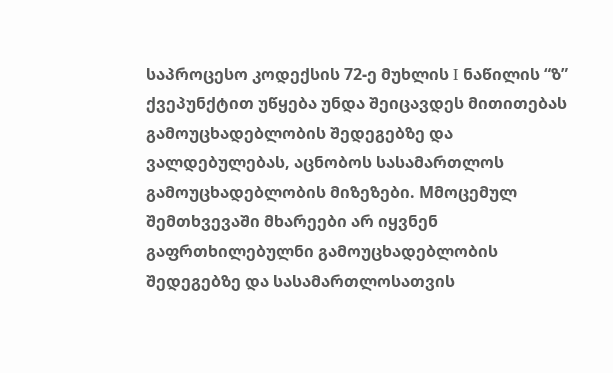საპროცესო კოდექსის 72-ე მუხლის I ნაწილის “ზ” ქვეპუნქტით უწყება უნდა შეიცავდეს მითითებას გამოუცხადებლობის შედეგებზე და ვალდებულებას, აცნობოს სასამართლოს გამოუცხადებლობის მიზეზები. Mმოცემულ შემთხვევაში მხარეები არ იყვნენ გაფრთხილებულნი გამოუცხადებლობის შედეგებზე და სასამართლოსათვის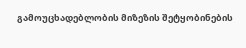გამოუცხადებლობის მიზეზის შეტყობინების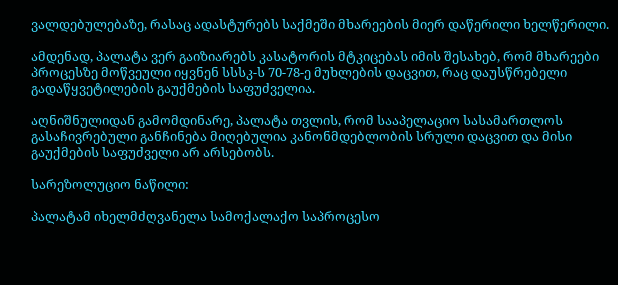ვალდებულებაზე, რასაც ადასტურებს საქმეში მხარეების მიერ დაწერილი ხელწერილი.

ამდენად, პალატა ვერ გაიზიარებს კასატორის მტკიცებას იმის შესახებ, რომ მხარეები პროცესზე მოწვეული იყვნენ სსსკ-ს 70-78-ე მუხლების დაცვით, რაც დაუსწრებელი გადაწყვეტილების გაუქმების საფუძველია.

აღნიშნულიდან გამომდინარე, პალატა თვლის, რომ სააპელაციო სასამართლოს გასაჩივრებული განჩინება მიღებულია კანონმდებლობის სრული დაცვით და მისი გაუქმების საფუძველი არ არსებობს.

სარეზოლუციო ნაწილი:

პალატამ იხელმძღვანელა სამოქალაქო საპროცესო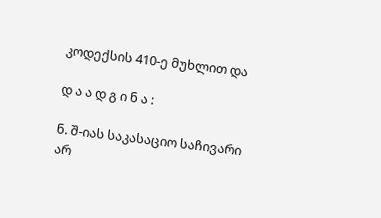კოდექსის 410-ე მუხლით და

დ ა ა დ გ ი ნ ა :

ნ. შ-იას საკასაციო საჩივარი არ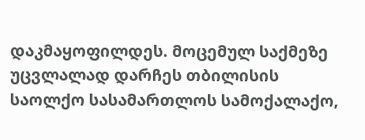დაკმაყოფილდეს. მოცემულ საქმეზე უცვლალად დარჩეს თბილისის საოლქო სასამართლოს სამოქალაქო,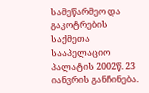სამეწარმეო და გაკოტრების საქმეთა სააპელაციო პალატის 2002წ. 23 იანვრის განჩინება.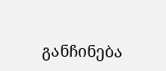განჩინება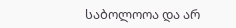საბოლოოა და არ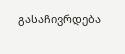გასაჩივრდება